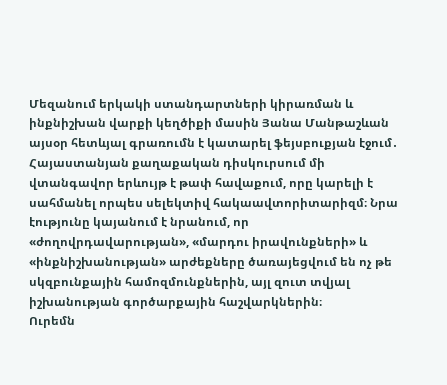Մեզանում երկակի ստանդարտների կիրառման և ինքնիշխան վարքի կեղծիքի մասին Յանա Մանթաշևան այսօր հետևյալ գրառումն է կատարել ֆեյսբուքյան էջում․
Հայաստանյան քաղաքական դիսկուրսում մի վտանգավոր երևույթ է թափ հավաքում, որը կարելի է սահմանել որպես սելեկտիվ հակաավտորիտարիզմ։ Նրա էությունը կայանում է նրանում, որ «ժողովրդավարության», «մարդու իրավունքների» և «ինքնիշխանության» արժեքները ծառայեցվում են ոչ թե սկզբունքային համոզմունքներին, այլ զուտ տվյալ իշխանության գործարքային հաշվարկներին։
Ուրեմն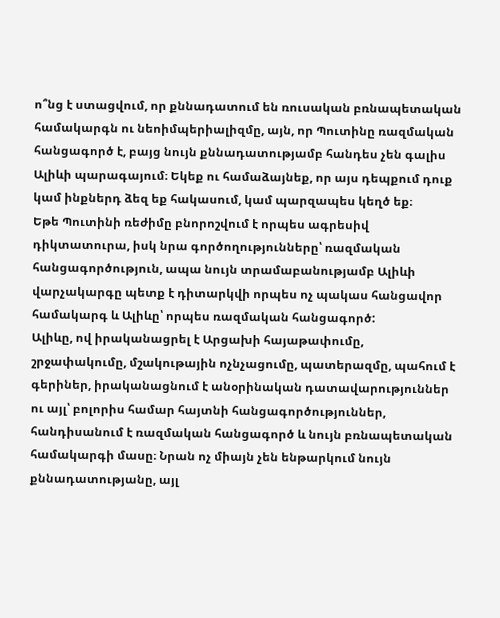ո՞նց է ստացվում, որ քննադատում են ռուսական բռնապետական համակարգն ու նեոիմպերիալիզմը, այն, որ Պուտինը ռազմական հանցագործ է, բայց նույն քննադատությամբ հանդես չեն գալիս Ալիևի պարագայում։ Եկեք ու համաձայնեք, որ այս դեպքում դուք կամ ինքներդ ձեզ եք հակասում, կամ պարզապես կեղծ եք։
Եթե Պուտինի ռեժիմը բնորոշվում է որպես ագրեսիվ դիկտատուրա, իսկ նրա գործողությունները՝ ռազմական հանցագործություն, ապա նույն տրամաբանությամբ Ալիևի վարչակարգը պետք է դիտարկվի որպես ոչ պակաս հանցավոր համակարգ և Ալիևը՝ որպես ռազմական հանցագործ:
Ալիևը, ով իրականացրել է Արցախի հայաթափումը, շրջափակումը, մշակութային ոչնչացումը, պատերազմը, պահում է գերիներ, իրականացնում է անօրինական դատավարություններ ու այլ՝ բոլորիս համար հայտնի հանցագործություններ, հանդիսանում է ռազմական հանցագործ և նույն բռնապետական համակարգի մասը։ Նրան ոչ միայն չեն ենթարկում նույն քննադատությանը, այլ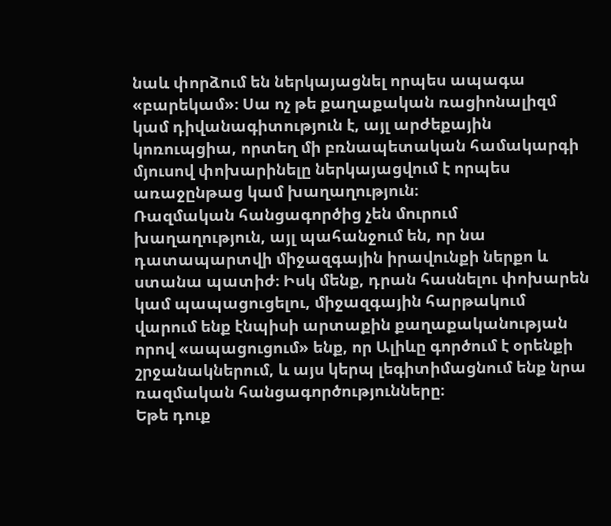նաև փորձում են ներկայացնել որպես ապագա «բարեկամ»։ Սա ոչ թե քաղաքական ռացիոնալիզմ կամ դիվանագիտություն է, այլ արժեքային կոռուպցիա, որտեղ մի բռնապետական համակարգի մյուսով փոխարինելը ներկայացվում է որպես առաջընթաց կամ խաղաղություն։
Ռազմական հանցագործից չեն մուրում խաղաղություն, այլ պահանջում են, որ նա դատապարտվի միջազգային իրավունքի ներքո և ստանա պատիժ։ Իսկ մենք, դրան հասնելու փոխարեն կամ պապացուցելու, միջազգային հարթակում վարում ենք էնպիսի արտաքին քաղաքականության որով «ապացուցում» ենք, որ Ալիևը գործում է օրենքի շրջանակներում, և այս կերպ լեգիտիմացնում ենք նրա ռազմական հանցագործությունները։
Եթե դուք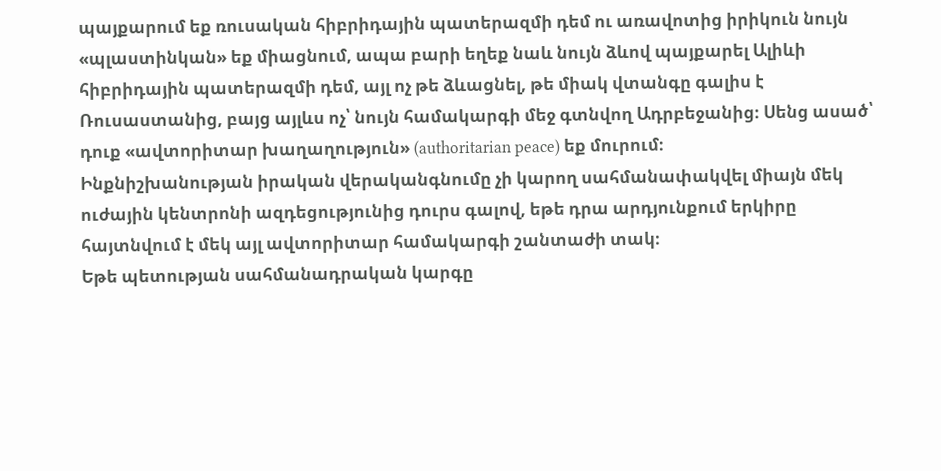պայքարում եք ռուսական հիբրիդային պատերազմի դեմ ու առավոտից իրիկուն նույն «պլաստինկան» եք միացնում, ապա բարի եղեք նաև նույն ձևով պայքարել Ալիևի հիբրիդային պատերազմի դեմ, այլ ոչ թե ձևացնել, թե միակ վտանգը գալիս է Ռուսաստանից, բայց այլևս ոչ՝ նույն համակարգի մեջ գտնվող Ադրբեջանից։ Սենց ասած՝ դուք «ավտորիտար խաղաղություն» (authoritarian peace) եք մուրում։
Ինքնիշխանության իրական վերականգնումը չի կարող սահմանափակվել միայն մեկ ուժային կենտրոնի ազդեցությունից դուրս գալով, եթե դրա արդյունքում երկիրը հայտնվում է մեկ այլ ավտորիտար համակարգի շանտաժի տակ։
Եթե պետության սահմանադրական կարգը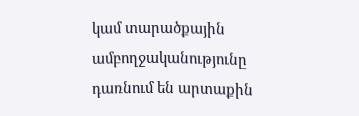կամ տարածքային ամբողջականությունը դառնում են արտաքին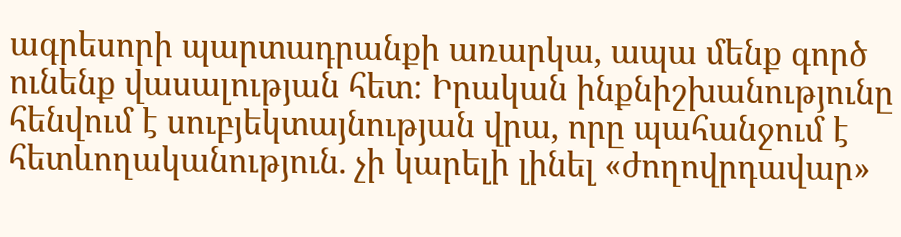ագրեսորի պարտադրանքի առարկա, ապա մենք գործ ունենք վասալության հետ։ Իրական ինքնիշխանությունը հենվում է սուբյեկտայնության վրա, որը պահանջում է հետևողականություն. չի կարելի լինել «ժողովրդավար»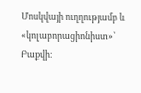Մոսկվայի ուղղությամբ և «կոլաբորացիոնիստ»՝ Բաքվի։